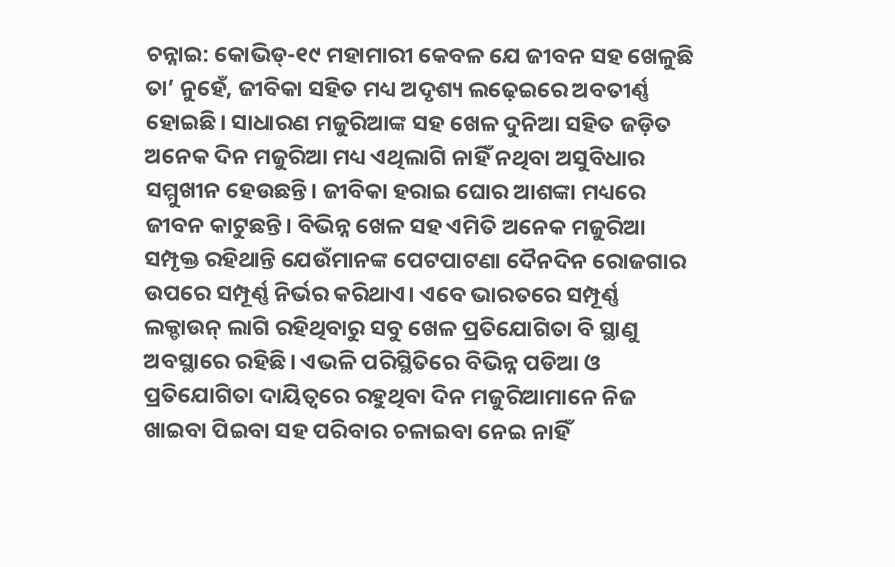ଚନ୍ନାଇ: କୋଭିଡ୍-୧୯ ମହାମାରୀ କେବଳ ଯେ ଜୀବନ ସହ ଖେଳୁଛି ତା’ ନୁହେଁ, ଜୀବିକା ସହିତ ମଧ୍ୟ ଅଦୃଶ୍ୟ ଲଢ଼େଇରେ ଅବତୀର୍ଣ୍ଣ ହୋଇଛି। ସାଧାରଣ ମଜୁରିଆଙ୍କ ସହ ଖେଳ ଦୁନିଆ ସହିତ ଜଡ଼ିତ ଅନେକ ଦିନ ମଜୁରିଆ ମଧ୍ୟ ଏଥିଲାଗି ନାହିଁ ନଥିବା ଅସୁବିଧାର ସମ୍ମୁଖୀନ ହେଉଛନ୍ତି। ଜୀବିକା ହରାଇ ଘୋର ଆଶଙ୍କା ମଧ୍ୟରେ ଜୀବନ କାଟୁଛନ୍ତି। ବିଭିନ୍ନ ଖେଳ ସହ ଏମିତି ଅନେକ ମଜୁରିଆ ସମ୍ପୃକ୍ତ ରହିଥାନ୍ତି ଯେଉଁମାନଙ୍କ ପେଟପାଟଣା ଦୈନଦିନ ରୋଜଗାର ଉପରେ ସମ୍ପୂର୍ଣ୍ଣ ନିର୍ଭର କରିଥାଏ। ଏବେ ଭାରତରେ ସମ୍ପୂର୍ଣ୍ଣ ଲକ୍ଡାଉନ୍ ଲାଗି ରହିଥିବାରୁ ସବୁ ଖେଳ ପ୍ରତିଯୋଗିତା ବି ସ୍ଥାଣୁ ଅବସ୍ଥାରେ ରହିଛି। ଏଭଳି ପରିସ୍ଥିତିରେ ବିଭିନ୍ନ ପଡିଆ ଓ ପ୍ରତିଯୋଗିତା ଦାୟିତ୍ବରେ ରହୁଥିବା ଦିନ ମଜୁରିଆମାନେ ନିଜ ଖାଇବା ପିଇବା ସହ ପରିବାର ଚଳାଇବା ନେଇ ନାହିଁ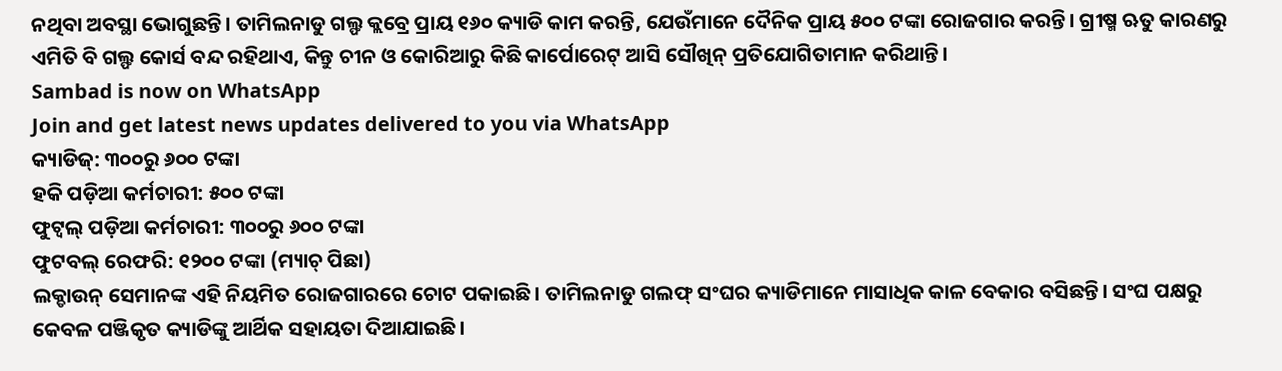ନଥିବା ଅବସ୍ଥା ଭୋଗୁଛନ୍ତି। ତାମିଲନାଡୁ ଗଲ୍ଫ କ୍ଲବ୍ରେ ପ୍ରାୟ ୧୬୦ କ୍ୟାଡି କାମ କରନ୍ତି, ଯେଉଁମାନେ ଦୈନିକ ପ୍ରାୟ ୫୦୦ ଟଙ୍କା ରୋଜଗାର କରନ୍ତି। ଗ୍ରୀଷ୍ମ ଋତୁ କାରଣରୁ ଏମିତି ବି ଗଲ୍ଫ କୋର୍ସ ବନ୍ଦ ରହିଥାଏ, କିନ୍ତୁ ଚୀନ ଓ କୋରିଆରୁ କିଛି କାର୍ପୋରେଟ୍ ଆସି ସୌଖିନ୍ ପ୍ରତିଯୋଗିତାମାନ କରିଥାନ୍ତି।
Sambad is now on WhatsApp
Join and get latest news updates delivered to you via WhatsApp
କ୍ୟାଡିଜ୍: ୩୦୦ରୁ ୬୦୦ ଟଙ୍କା
ହକି ପଡ଼ିଆ କର୍ମଚାରୀ: ୫୦୦ ଟଙ୍କା
ଫୁଟ୍ବଲ୍ ପଡ଼ିଆ କର୍ମଚାରୀ: ୩୦୦ରୁ ୬୦୦ ଟଙ୍କା
ଫୁଟବଲ୍ ରେଫରି: ୧୨୦୦ ଟଙ୍କା (ମ୍ୟାଚ୍ ପିଛା)
ଲକ୍ଡାଉନ୍ ସେମାନଙ୍କ ଏହି ନିୟମିତ ରୋଜଗାରରେ ଚୋଟ ପକାଇଛି। ତାମିଲନାଡୁ ଗଲଫ୍ ସଂଘର କ୍ୟାଡିମାନେ ମାସାଧିକ କାଳ ବେକାର ବସିଛନ୍ତି। ସଂଘ ପକ୍ଷରୁ କେବଳ ପଞ୍ଜିକୃତ କ୍ୟାଡିଙ୍କୁ ଆର୍ଥିକ ସହାୟତା ଦିଆଯାଇଛି।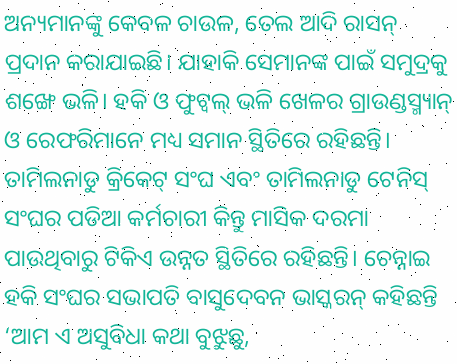ଅନ୍ୟମାନଙ୍କୁ କେବଳ ଚାଉଳ, ତେଲ ଆଦି ରାସନ୍ ପ୍ରଦାନ କରାଯାଇଛି। ଯାହାକି ସେମାନଙ୍କ ପାଇଁ ସମୁଦ୍ରକୁ ଶଙ୍ଖେ ଭଳି। ହକି ଓ ଫୁଟ୍ବଲ୍ ଭଳି ଖେଳର ଗ୍ରାଉଣ୍ଡସ୍ମ୍ୟାନ୍ ଓ ରେଫରିମାନେ ମଧ୍ୟ ସମାନ ସ୍ଥିତିରେ ରହିଛନ୍ତି। ତାମିଲନାଡୁ କ୍ରିକେଟ୍ ସଂଘ ଏବଂ ତାମିଲନାଡୁ ଟେନିସ୍ ସଂଘର ପଡିଆ କର୍ମଚାରୀ କିନ୍ତୁ ମାସିକ ଦରମା ପାଉଥିବାରୁ ଟିକିଏ ଉନ୍ନତ ସ୍ଥିତିରେ ରହିଛନ୍ତି। ଚେନ୍ନାଇ ହକି ସଂଘର ସଭାପତି ବାସୁଦେବନ ଭାସ୍କରନ୍ କହିଛନ୍ତି ‘ଆମ ଏ ଅସୁବିଧା କଥା ବୁଝୁଛୁ,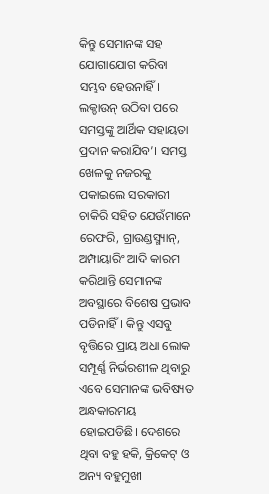କିନ୍ତୁ ସେମାନଙ୍କ ସହ ଯୋଗାଯୋଗ କରିବା ସମ୍ଭବ ହେଉନାହିଁ। ଲକ୍ଡାଉନ୍ ଉଠିବା ପରେ ସମସ୍ତଙ୍କୁ ଆର୍ଥିକ ସହାୟତା ପ୍ରଦାନ କରାଯିବ’। ସମସ୍ତ ଖେଳକୁ ନଜରକୁ ପକାଇଲେ ସରକାରୀ ଚାକିରି ସହିତ ଯେଉଁମାନେ ରେଫରି, ଗ୍ରାଉଣ୍ଡସ୍ମ୍ୟାନ୍, ଅମ୍ପାୟାରିଂ ଆଦି କାରମ କରିଥାନ୍ତି ସେମାନଙ୍କ ଅବସ୍ଥାରେ ବିଶେଷ ପ୍ରଭାବ ପଡିନାହିଁ। କିନ୍ତୁ ଏସବୁ ବୃତ୍ତିରେ ପ୍ରାୟ ଅଧା ଲୋକ ସମ୍ପୂର୍ଣ୍ଣ ନିର୍ଭରଶୀଳ ଥିବାରୁ ଏବେ ସେମାନଙ୍କ ଭବିଷ୍ୟତ ଅନ୍ଧକାରମୟ ହୋଇପଡିଛି। ଦେଶରେ ଥିବା ବହୁ ହକି, କ୍ରିକେଟ୍ ଓ ଅନ୍ୟ ବହୁମୁଖୀ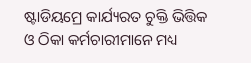ଷ୍ଟାଡିୟମ୍ରେ କାର୍ଯ୍ୟରତ ଚୁକ୍ତି ଭିତ୍ତିକ ଓ ଠିକା କର୍ମଚାରୀମାନେ ମଧ୍ୟ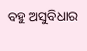ବହୁ ଅସୁବିଧାର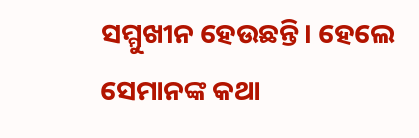ସମ୍ମୁଖୀନ ହେଉଛନ୍ତି। ହେଲେ ସେମାନଙ୍କ କଥା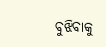ବୁଝିବାକୁ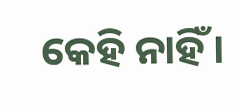କେହି ନାହିଁ।